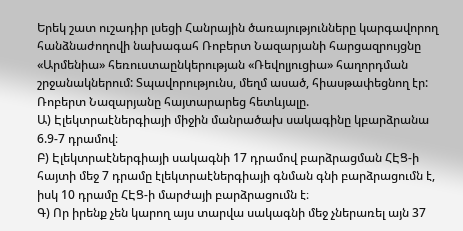Երեկ շատ ուշադիր լսեցի Հանրային ծառայությունները կարգավորող հանձնաժողովի նախագահ Ռոբերտ Նազարյանի հարցազրույցնը «Արմենիա» հեռուստաընկերության «Ռեվոլյուցիա» հաղորդման շրջանակներում: Տպավորությունս, մեղմ ասած, հիասթափեցնող էր:
Ռոբերտ Նազարյանը հայտարարեց հետևյալը.
Ա) Էլեկտրաէներգիայի միջին մանրածախ սակագինը կբարձրանա 6.9-7 դրամով։
Բ) Էլեկտրաէներգիայի սակագնի 17 դրամով բարձրացման ՀԷՑ-ի հայտի մեջ 7 դրամը էլեկտրաէներգիայի գնման գնի բարձրացումն է, իսկ 10 դրամը ՀԷՑ-ի մարժայի բարձրացումն է։
Գ) Որ իրենք չեն կարող այս տարվա սակագնի մեջ չներառել այն 37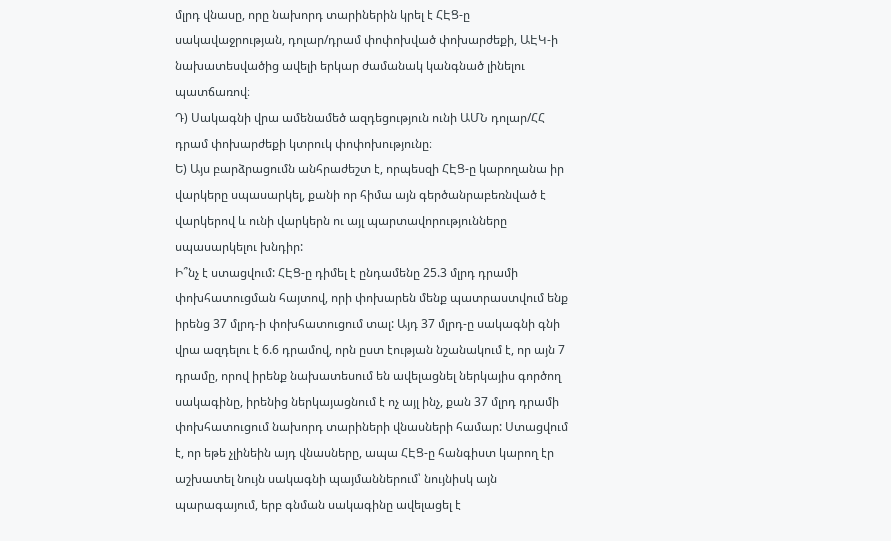մլրդ վնասը, որը նախորդ տարիներին կրել է ՀԷՑ-ը սակավաջրության, դոլար/դրամ փոփոխված փոխարժեքի, ԱԷԿ-ի նախատեսվածից ավելի երկար ժամանակ կանգնած լինելու պատճառով։
Դ) Սակագնի վրա ամենամեծ ազդեցություն ունի ԱՄՆ դոլար/ՀՀ դրամ փոխարժեքի կտրուկ փոփոխությունը։
Ե) Այս բարձրացումն անհրաժեշտ է, որպեսզի ՀԷՑ-ը կարողանա իր վարկերը սպասարկել, քանի որ հիմա այն գերծանրաբեռնված է վարկերով և ունի վարկերն ու այլ պարտավորությունները սպասարկելու խնդիր:
Ի՞նչ է ստացվում: ՀԷՑ-ը դիմել է ընդամենը 25.3 մլրդ դրամի փոխհատուցման հայտով, որի փոխարեն մենք պատրաստվում ենք իրենց 37 մլրդ-ի փոխհատուցում տալ: Այդ 37 մլրդ-ը սակագնի գնի վրա ազդելու է 6.6 դրամով, որն ըստ էության նշանակում է, որ այն 7 դրամը, որով իրենք նախատեսում են ավելացնել ներկայիս գործող սակագինը, իրենից ներկայացնում է ոչ այլ ինչ, քան 37 մլրդ դրամի փոխհատուցում նախորդ տարիների վնասների համար: Ստացվում է, որ եթե չլինեին այդ վնասները, ապա ՀԷՑ-ը հանգիստ կարող էր աշխատել նույն սակագնի պայմաններում՝ նույնիսկ այն պարագայում, երբ գնման սակագինը ավելացել է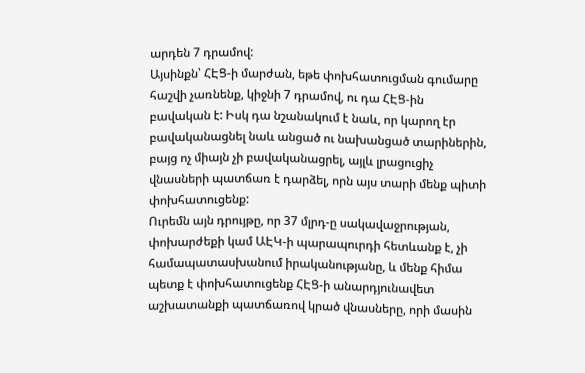արդեն 7 դրամով:
Այսինքն՝ ՀԷՑ-ի մարժան, եթե փոխհատուցման գումարը հաշվի չառնենք, կիջնի 7 դրամով, ու դա ՀԷՑ-ին բավական է: Իսկ դա նշանակում է նաև, որ կարող էր բավականացնել նաև անցած ու նախանցած տարիներին, բայց ոչ միայն չի բավականացրել, այլև լրացուցիչ վնասների պատճառ է դարձել, որն այս տարի մենք պիտի փոխհատուցենք:
Ուրեմն այն դրույթը, որ 37 մլրդ-ը սակավաջրության, փոխարժեքի կամ ԱԷԿ-ի պարապուրդի հետևանք է, չի համապատասխանում իրականությանը, և մենք հիմա պետք է փոխհատուցենք ՀԷՑ-ի անարդյունավետ աշխատանքի պատճառով կրած վնասները, որի մասին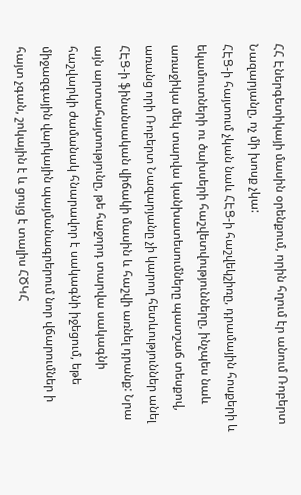ՀՀ Էներգետիկայի մասին օրենքում, որին հղում էր անում Ռոբերտ Նազարյանը, ոչ մի խոսք չկա:
ՀԷՑ-ի հայտում չկան նաև ՀԷՑ-ի հաշվեկշիռը, դրամային հոսքերի և եկամուտների ու ծախսերի հաշվետվությունները, ինչպես նաև առաջիկա մեկ տարվա կանխատեսումները պատշաճ տեսքով, առանց որի Ռոբերտ Նազարյանը չի կարող հետևություններ անել ՀԷՑ-ի ֆինանսական վիճակի մասին և հաշվի առնել դրանք: Նրա այն արտահայտությունը, թե հաջորդ տարվա սակագնի հաշվարկի ժամանակ հնարավոր է սակագնի իջեցում, եթե միջազգային վարկային պայմանագրերում նոր վճարումներ ի հայտ չգան, շոկային է և ցույց է տալիս ՀԾԿՀ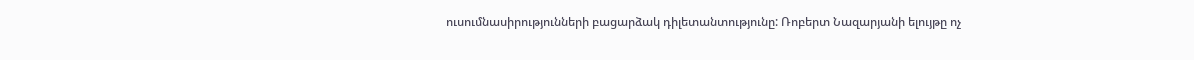ուսումնասիրությունների բացարձակ դիլետանտությունը: Ռոբերտ Նազարյանի ելույթը ոչ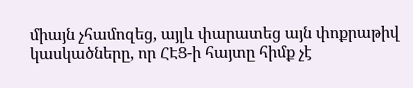միայն չհամոզեց, այլև փարատեց այն փոքրաթիվ կասկածները, որ ՀԷՑ-ի հայտը հիմք չէ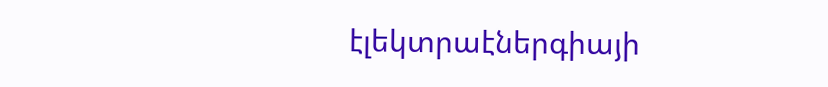էլեկտրաէներգիայի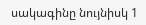սակագինը նույնիսկ 1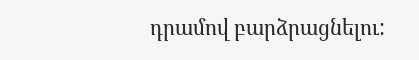դրամով բարձրացնելու: